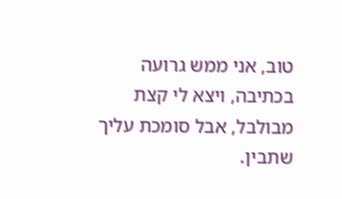טוב, אני ממש גרועה בכתיבה, ויצא לי קצת מבולבל, אבל סומכת עליך שתבין.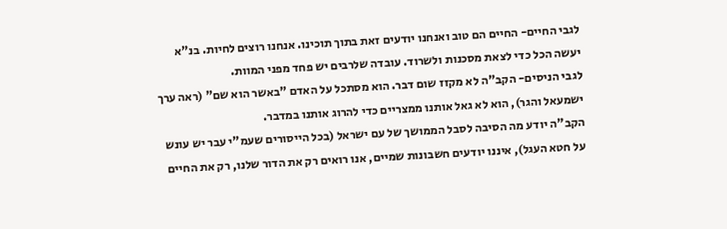לגבי החיים- החיים הם טוב ואנחנו יודעים זאת בתוך תוכינו. אנחנו רוצים לחיות. בנ"א יעשה הכל כדי לצאת מסכנות ולשרוד. עובדה שלרבים יש פחד מפני המוות.
לגבי הניסים- הקב"ה לא מקזז שום דבר. הוא מסתכל על האדם "באשר הוא שם" (ראה ערך ישמעאל והגר), הוא לא גאל אותנו ממצריים כדי להרוג אותנו במדבר.
הקב"ה יודע מה הסיבה לסבל הממושך של עם ישראל (בכל הייסורים שעמ"י עבר יש עונש על חטא העגל), איננו יודעים חשבונות שמיים, אנו רואים רק את הדור שלנו, רק את החיים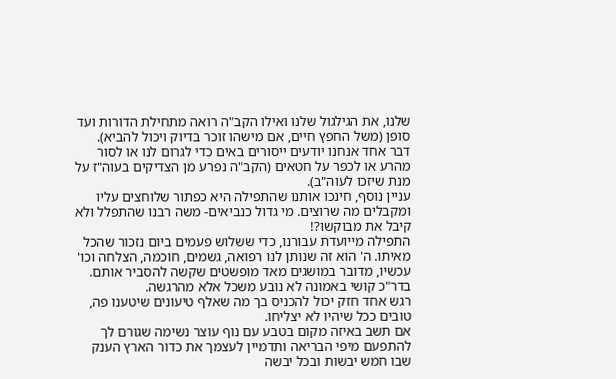שלנו, את הגילגול שלנו ואילו הקב"ה רואה מתחילת הדורות ועד סופן (משל החפץ חיים, אם מישהו זוכר בדיוק ויכול להביא).
דבר אחד אנחנו יודעים ייסורים באים כדי לגרום לנו או לסור מהרע או לכפר על חטאים (הקב"ה נפרע מן הצדיקים בעוה"ז על מנת שיזכו לעוה"ב).
עניין נוסף, חינכו אותנו שהתפילה היא כפתור שלוחצים עליו ומקבלים מה שרוצים. מי גדול כנביאים- משה רבנו שהתפלל ולא קיבל את מבוקשו?!
התפילה מייועדת עבורנו, כדי ששלוש פעמים ביום נזכור שהכל מאיתו. ה' הוא זה שנותן לנו רפואה, גשמים, חוכמה, הצלחה וכו'
עכשיו, מדובר במושגים מאד מופשטים שקשה להסביר אותם. בדר"כ קושי באמונה לא נובע משכל אלא מהרגשה.
רגש אחד חזק יכול להכניס בך מה שאלף טיעונים שיטענו פה, טובים ככל שיהיו לא יצליחו.
אם תשב באיזה מקום בטבע עם נוף עוצר נשימה שגורם לך להתפעם מיפי הבריאה ותדמיין לעצמך את כדור הארץ הענק שבו חמש יבשות ובכל יבשה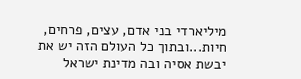מיליארדי בני אדם, עצים, פרחים, חיות...ובתוך כל העולם הזה יש את יבשת אסיה ובה מדינת ישראל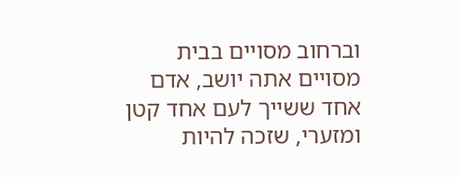וברחוב מסויים בבית מסויים אתה יושב, אדם אחד ששייך לעם אחד קטן ומזערי, שזכה להיות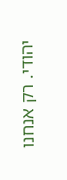יהודי. רק אנחנו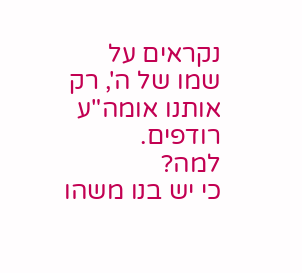נקראים על שמו של ה', רק אותנו אומה"ע רודפים.
למה?
כי יש בנו משהו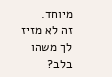מיוחד.
זה לא מזיז לך משהו בלב?